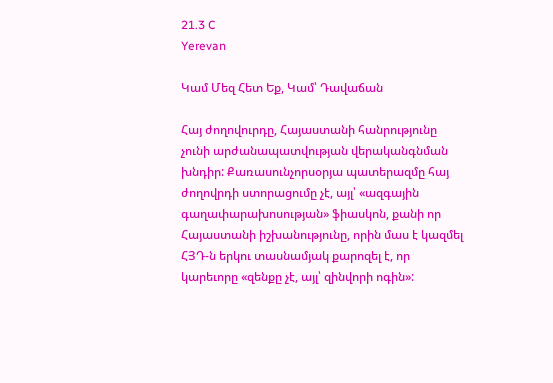21.3 C
Yerevan

Կամ Մեզ Հետ Եք, Կամ՝ Դավաճան

Հայ ժողովուրդը, Հայաստանի հանրությունը չունի արժանապատվության վերականգնման խնդիր: Քառասունչորսօրյա պատերազմը հայ ժողովրդի ստորացումը չէ, այլ՝ «ազգային գաղափարախոսության» ֆիասկոն, քանի որ Հայաստանի իշխանությունը, որին մաս է կազմել ՀՅԴ‑ն երկու տասնամյակ քարոզել է, որ կարեւորը «զենքը չէ, այլ՝ զինվորի ոգին»: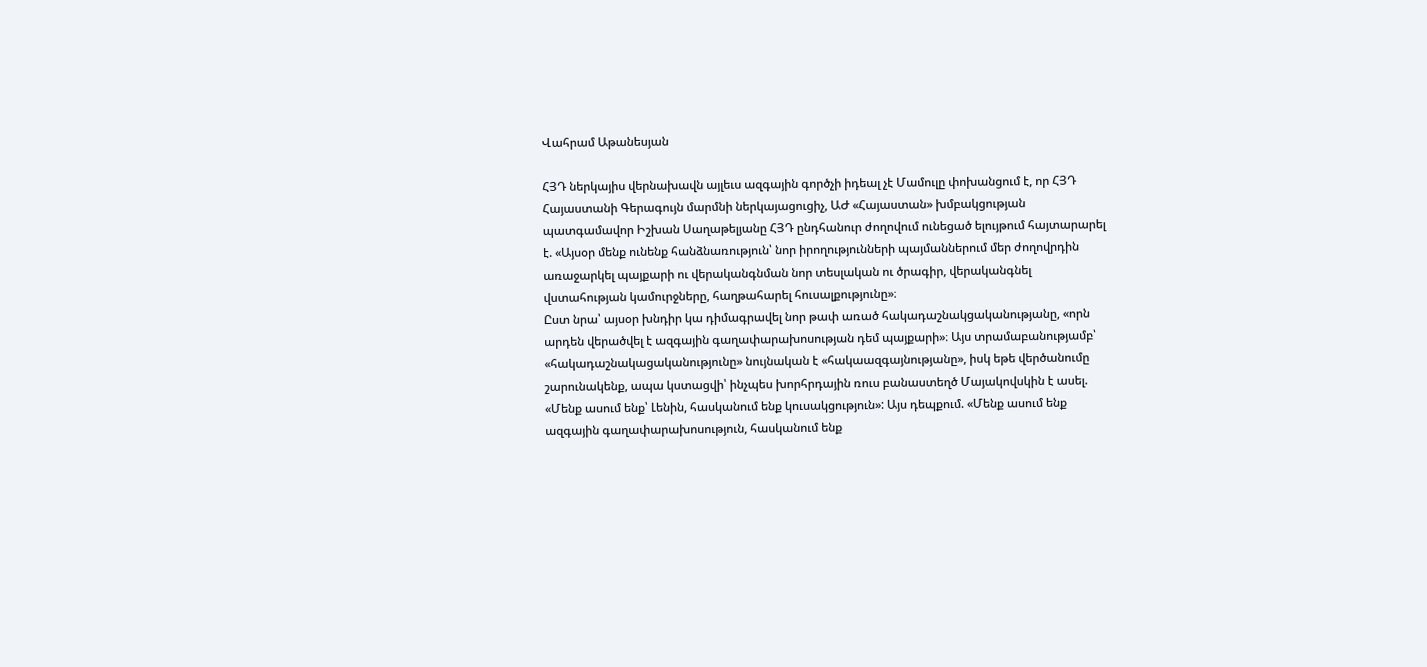Վահրամ Աթանեսյան

ՀՅԴ ներկայիս վերնախավն այլեւս ազգային գործչի իդեալ չէ Մամուլը փոխանցում է, որ ՀՅԴ Հայաստանի Գերագույն մարմնի ներկայացուցիչ, ԱԺ «Հայաստան» խմբակցության պատգամավոր Իշխան Սաղաթելյանը ՀՅԴ ընդհանուր ժողովում ունեցած ելույթում հայտարարել է. «Այսօր մենք ունենք հանձնառություն՝ նոր իրողությունների պայմաններում մեր ժողովրդին առաջարկել պայքարի ու վերականգնման նոր տեսլական ու ծրագիր, վերականգնել վստահության կամուրջները, հաղթահարել հուսալքությունը»։
Ըստ նրա՝ այսօր խնդիր կա դիմագրավել նոր թափ առած հակադաշնակցականությանը, «որն արդեն վերածվել է ազգային գաղափարախոսության դեմ պայքարի»։ Այս տրամաբանությամբ՝ «հակադաշնակացականությունը» նույնական է «հակաազգայնությանը», իսկ եթե վերծանումը շարունակենք, ապա կստացվի՝ ինչպես խորհրդային ռուս բանաստեղծ Մայակովսկին է ասել. «Մենք ասում ենք՝ Լենին, հասկանում ենք կուսակցություն»: Այս դեպքում. «Մենք ասում ենք ազգային գաղափարախոսություն, հասկանում ենք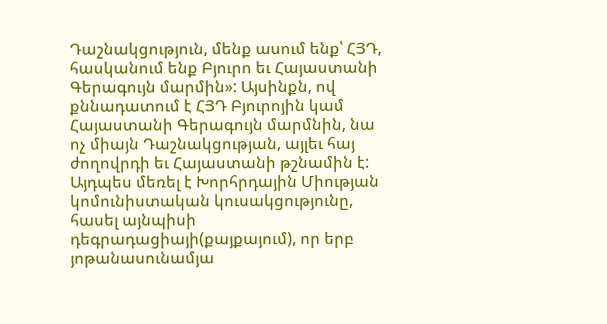Դաշնակցություն, մենք ասում ենք՝ ՀՅԴ, հասկանում ենք Բյուրո եւ Հայաստանի Գերագույն մարմին»: Այսինքն, ով քննադատում է ՀՅԴ Բյուրոյին կամ Հայաստանի Գերագույն մարմնին, նա ոչ միայն Դաշնակցության, այլեւ հայ ժողովրդի եւ Հայաստանի թշնամին է:
Այդպես մեռել է Խորհրդային Միության կոմունիստական կուսակցությունը, հասել այնպիսի դեգրադացիայի(քայքայում), որ երբ յոթանասունամյա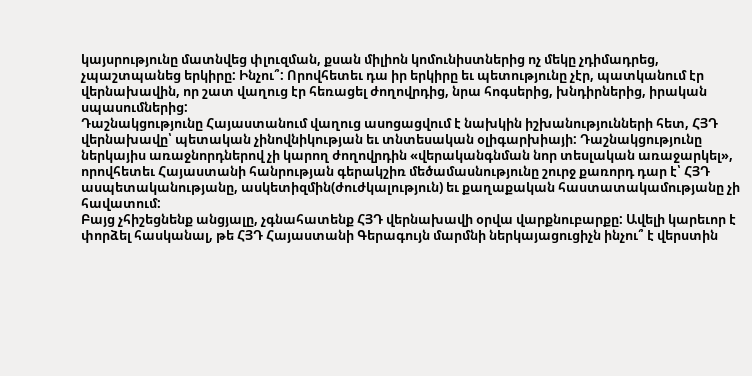կայսրությունը մատնվեց փլուզման, քսան միլիոն կոմունիստներից ոչ մեկը չդիմադրեց, չպաշտպանեց երկիրը: Ինչու՞: Որովհետեւ դա իր երկիրը եւ պետությունը չէր, պատկանում էր վերնախավին, որ շատ վաղուց էր հեռացել ժողովրդից, նրա հոգսերից, խնդիրներից, իրական սպասումներից:
Դաշնակցությունը Հայաստանում վաղուց ասոցացվում է նախկին իշխանությունների հետ, ՀՅԴ վերնախավը՝ պետական չինովնիկության եւ տնտեսական օլիգարխիայի: Դաշնակցությունը ներկայիս առաջնորդներով չի կարող ժողովրդին «վերականգնման նոր տեսլական առաջարկել», որովհետեւ Հայաստանի հանրության գերակշիռ մեծամասնությունը շուրջ քառորդ դար է՝ ՀՅԴ ասպետականությանը, ասկետիզմին(ժուժկալություն) եւ քաղաքական հաստատակամությանը չի հավատում:
Բայց չհիշեցնենք անցյալը, չգնահատենք ՀՅԴ վերնախավի օրվա վարքնուբարքը: Ավելի կարեւոր է փորձել հասկանալ, թե ՀՅԴ Հայաստանի Գերագույն մարմնի ներկայացուցիչն ինչու՞ է վերստին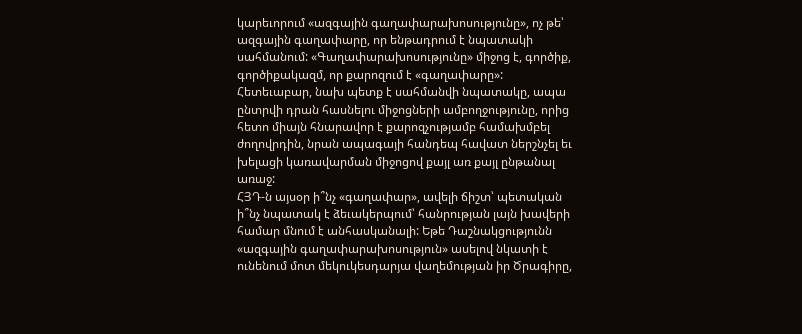կարեւորում «ազգային գաղափարախոսությունը», ոչ թե՝ ազգային գաղափարը, որ ենթադրում է նպատակի սահմանում: «Գաղափարախոսությունը» միջոց է, գործիք, գործիքակազմ, որ քարոզում է «գաղափարը»: Հետեւաբար, նախ պետք է սահմանվի նպատակը, ապա ընտրվի դրան հասնելու միջոցների ամբողջությունը, որից հետո միայն հնարավոր է քարոզչությամբ համախմբել ժողովրդին, նրան ապագայի հանդեպ հավատ ներշնչել եւ խելացի կառավարման միջոցով քայլ առ քայլ ընթանալ առաջ:
ՀՅԴ‑ն այսօր ի՞նչ «գաղափար», ավելի ճիշտ՝ պետական ի՞նչ նպատակ է ձեւակերպում՝ հանրության լայն խավերի համար մնում է անհասկանալի: Եթե Դաշնակցությունն «ազգային գաղափարախոսություն» ասելով նկատի է ունենում մոտ մեկուկեսդարյա վաղեմության իր Ծրագիրը,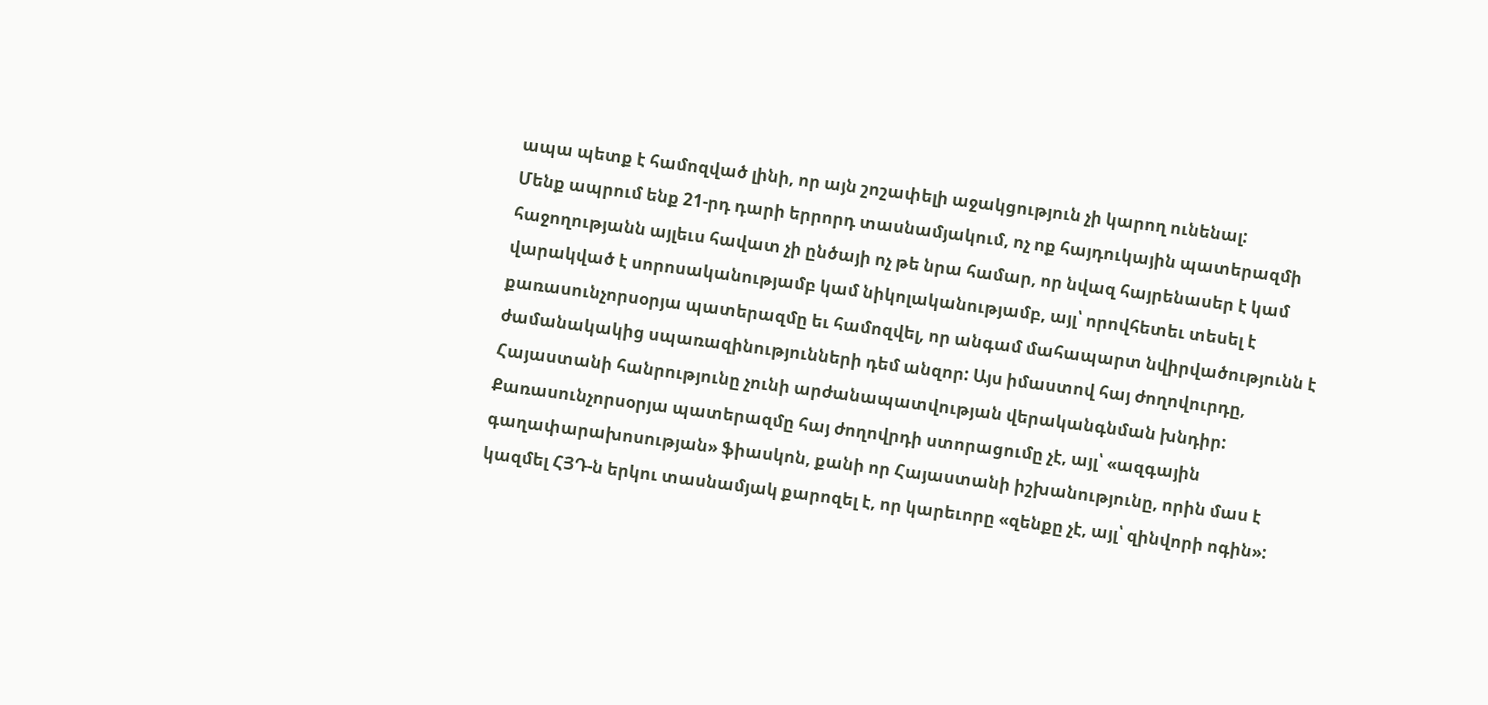ապա պետք է համոզված լինի, որ այն շոշափելի աջակցություն չի կարող ունենալ:
Մենք ապրում ենք 21-րդ դարի երրորդ տասնամյակում, ոչ ոք հայդուկային պատերազմի հաջողությանն այլեւս հավատ չի ընծայի ոչ թե նրա համար, որ նվազ հայրենասեր է կամ վարակված է սորոսականությամբ կամ նիկոլականությամբ, այլ՝ որովհետեւ տեսել է քառասունչորսօրյա պատերազմը եւ համոզվել, որ անգամ մահապարտ նվիրվածությունն է ժամանակակից սպառազինությունների դեմ անզոր: Այս իմաստով հայ ժողովուրդը, Հայաստանի հանրությունը չունի արժանապատվության վերականգնման խնդիր: Քառասունչորսօրյա պատերազմը հայ ժողովրդի ստորացումը չէ, այլ՝ «ազգային գաղափարախոսության» ֆիասկոն, քանի որ Հայաստանի իշխանությունը, որին մաս է կազմել ՀՅԴ‑ն երկու տասնամյակ քարոզել է, որ կարեւորը «զենքը չէ, այլ՝ զինվորի ոգին»: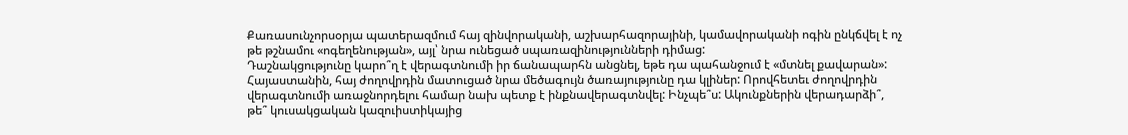Քառասունչորսօրյա պատերազմում հայ զինվորականի, աշխարհազորայինի, կամավորականի ոգին ընկճվել է ոչ թե թշնամու «ոգեղենության», այլ՝ նրա ունեցած սպառազինությունների դիմաց:
Դաշնակցությունը կարո՞ղ է վերագտնումի իր ճանապարհն անցնել, եթե դա պահանջում է «մտնել քավարան»: Հայաստանին, հայ ժողովրդին մատուցած նրա մեծագույն ծառայությունը դա կլիներ: Որովհետեւ ժողովրդին վերագտնումի առաջնորդելու համար նախ պետք է ինքնավերագտնվել: Ինչպե՞ս: Ակունքներին վերադարձի՞, թե՞ կուսակցական կազուիստիկայից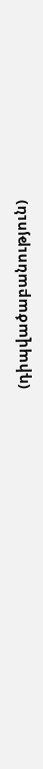(դիպվածաբանություն)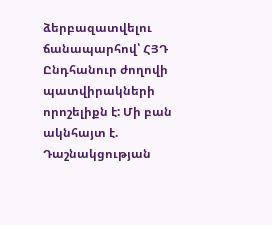ձերբազատվելու ճանապարհով՝ ՀՅԴ Ընդհանուր ժողովի պատվիրակների որոշելիքն է: Մի բան ակնհայտ է. Դաշնակցության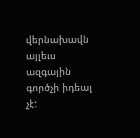վերնախավն այլեւս ազգային գործչի իդեալ չէ: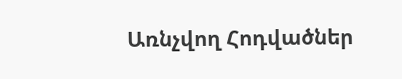Առնչվող Հոդվածներ